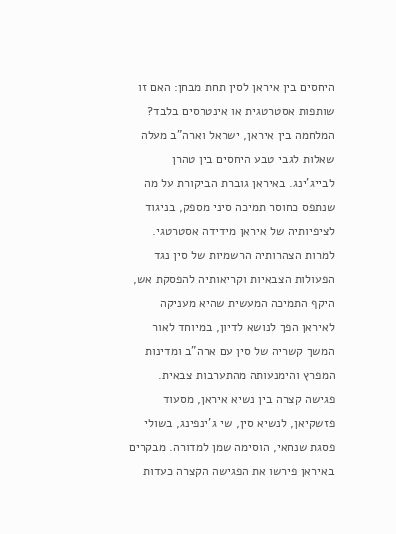היחסים בין איראן לסין תחת מבחן: האם זו שותפות אסטרטגית או אינטרסים בלבד?
המלחמה בין איראן, ישראל וארה"ב מעלה שאלות לגבי טבע היחסים בין טהרן לבייג'ינג. באיראן גוברת הביקורת על מה שנתפס כחוסר תמיכה סיני מספק, בניגוד לציפיותיה של איראן מידידה אסטרטגי. למרות הצהרותיה הרשמיות של סין נגד הפעולות הצבאיות וקריאותיה להפסקת אש, היקף התמיכה המעשית שהיא מעניקה לאיראן הפך לנושא לדיון, במיוחד לאור המשך קשריה של סין עם ארה"ב ומדינות המפרץ והימנעותה מהתערבות צבאית.
פגישה קצרה בין נשיא איראן, מסעוד פזשקיאן, לנשיא סין, שי ג'ינפינג, בשולי פסגת שנחאי, הוסימה שמן למדורה. מבקרים באיראן פירשו את הפגישה הקצרה כעדות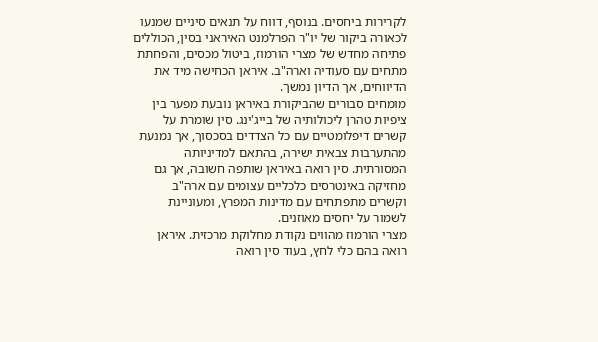לקרירות ביחסים. בנוסף, דווח על תנאים סיניים שמנעו לכאורה ביקור של יו"ר הפרלמנט האיראני בסין, הכוללים פתיחה מחדש של מצרי הורמוז, ביטול מכסים, והפחתת מתחים עם סעודיה וארה"ב. איראן הכחישה מיד את הדיווחים, אך הדיון נמשך.
מומחים סבורים שהביקורת באיראן נובעת מפער בין ציפיות טהרן ליכולותיה של בייג'ינג. סין שומרת על קשרים דיפלומטיים עם כל הצדדים בסכסוך, אך נמנעת מהתערבות צבאית ישירה, בהתאם למדיניותה המסורתית. סין רואה באיראן שותפה חשובה, אך גם מחזיקה באינטרסים כלכליים עצומים עם ארה"ב וקשרים מתפתחים עם מדינות המפרץ, ומעוניינת לשמור על יחסים מאוזנים.
מצרי הורמוז מהווים נקודת מחלוקת מרכזית. איראן רואה בהם כלי לחץ, בעוד סין רואה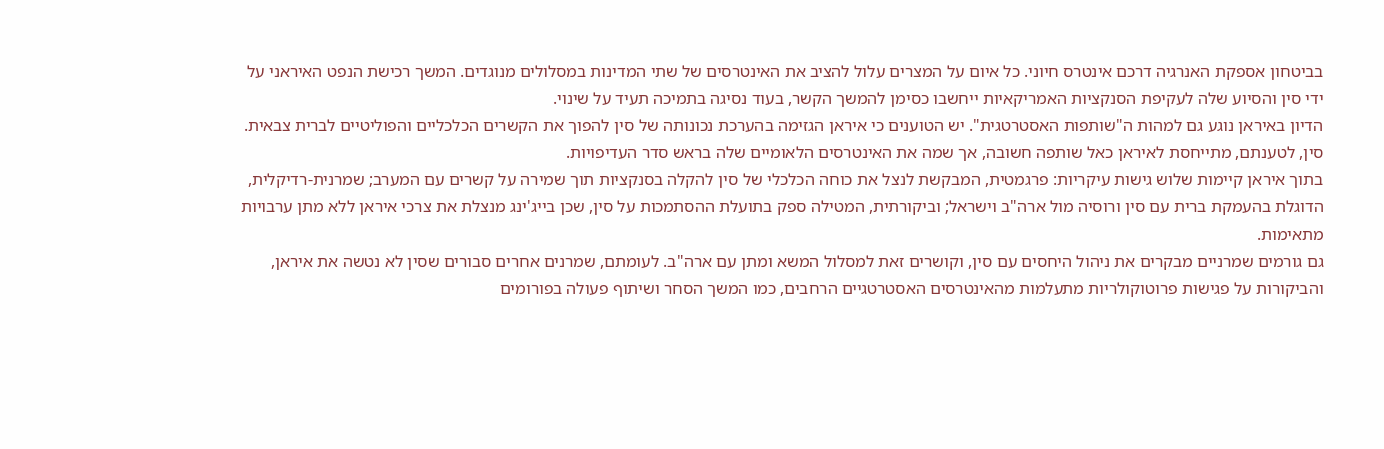בביטחון אספקת האנרגיה דרכם אינטרס חיוני. כל איום על המצרים עלול להציב את האינטרסים של שתי המדינות במסלולים מנוגדים. המשך רכישת הנפט האיראני על ידי סין והסיוע שלה לעקיפת הסנקציות האמריקאיות ייחשבו כסימן להמשך הקשר, בעוד נסיגה בתמיכה תעיד על שינוי.
הדיון באיראן נוגע גם למהות ה"שותפות האסטרטגית". יש הטוענים כי איראן הגזימה בהערכת נכונותה של סין להפוך את הקשרים הכלכליים והפוליטיים לברית צבאית. סין, לטענתם, מתייחסת לאיראן כאל שותפה חשובה, אך שמה את האינטרסים הלאומיים שלה בראש סדר העדיפויות.
בתוך איראן קיימות שלוש גישות עיקריות: פרגמטית, המבקשת לנצל את כוחה הכלכלי של סין להקלה בסנקציות תוך שמירה על קשרים עם המערב; שמרנית-רדיקלית, הדוגלת בהעמקת ברית עם סין ורוסיה מול ארה"ב וישראל; וביקורתית, המטילה ספק בתועלת ההסתמכות על סין, שכן בייג'ינג מנצלת את צרכי איראן ללא מתן ערבויות מתאימות.
גם גורמים שמרניים מבקרים את ניהול היחסים עם סין, וקושרים זאת למסלול המשא ומתן עם ארה"ב. לעומתם, שמרנים אחרים סבורים שסין לא נטשה את איראן, והביקורות על פגישות פרוטוקולריות מתעלמות מהאינטרסים האסטרטגיים הרחבים, כמו המשך הסחר ושיתוף פעולה בפורומים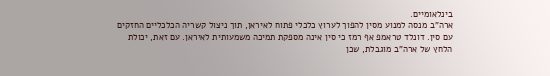בינלאומיים.
ארה"ב מנסה למנוע מסין להפוך לערוץ כלכלי פתוח לאיראן, תוך ניצול קשריה הכלכליים החזקים עם סין. דונלד טראמפ אף רמז כי סין אינה מספקת תמיכה משמעותית לאיראן. עם זאת, יכולת הלחץ של ארה"ב מוגבלת, שכן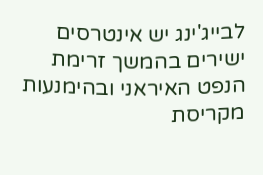לבייג'ינג יש אינטרסים ישירים בהמשך זרימת הנפט האיראני ובהימנעות מקריסת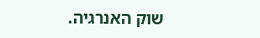שוק האנרגיה.